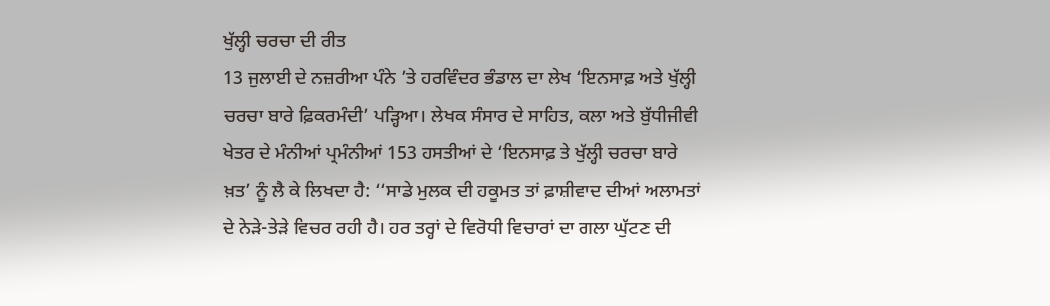ਖੁੱਲ੍ਹੀ ਚਰਚਾ ਦੀ ਰੀਤ
13 ਜੁਲਾਈ ਦੇ ਨਜ਼ਰੀਆ ਪੰਨੇ ’ਤੇ ਹਰਵਿੰਦਰ ਭੰਡਾਲ ਦਾ ਲੇਖ ‘ਇਨਸਾਫ਼ ਅਤੇ ਖੁੱਲ੍ਹੀ ਚਰਚਾ ਬਾਰੇ ਫ਼ਿਕਰਮੰਦੀ’ ਪੜ੍ਹਿਆ। ਲੇਖਕ ਸੰਸਾਰ ਦੇ ਸਾਹਿਤ, ਕਲਾ ਅਤੇ ਬੁੱਧੀਜੀਵੀ ਖੇਤਰ ਦੇ ਮੰਨੀਆਂ ਪ੍ਰਮੰਨੀਆਂ 153 ਹਸਤੀਆਂ ਦੇ ‘ਇਨਸਾਫ਼ ਤੇ ਖੁੱਲ੍ਹੀ ਚਰਚਾ ਬਾਰੇ ਖ਼ਤ’ ਨੂੰ ਲੈ ਕੇ ਲਿਖਦਾ ਹੈ: ‘‘ਸਾਡੇ ਮੁਲਕ ਦੀ ਹਕੂਮਤ ਤਾਂ ਫ਼ਾਸ਼ੀਵਾਦ ਦੀਆਂ ਅਲਾਮਤਾਂ ਦੇ ਨੇੜੇ-ਤੇੜੇ ਵਿਚਰ ਰਹੀ ਹੈ। ਹਰ ਤਰ੍ਹਾਂ ਦੇ ਵਿਰੋਧੀ ਵਿਚਾਰਾਂ ਦਾ ਗਲਾ ਘੁੱਟਣ ਦੀ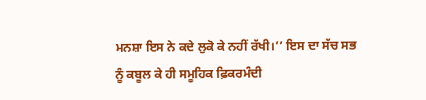ਮਨਸ਼ਾ ਇਸ ਨੇ ਕਦੇ ਲੁਕੋ ਕੇ ਨਹੀਂ ਰੱਖੀ।’’ ਇਸ ਦਾ ਸੱਚ ਸਭ ਨੂੰ ਕਬੂਲ ਕੇ ਹੀ ਸਮੂਹਿਕ ਫ਼ਿਕਰਮੰਦੀ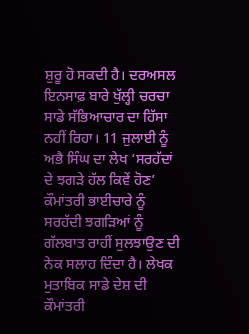ਸ਼ੁਰੂ ਹੋ ਸਕਦੀ ਹੈ। ਦਰਅਸਲ ਇਨਸਾਫ਼ ਬਾਰੇ ਖੁੱਲ੍ਹੀ ਚਰਚਾ ਸਾਡੇ ਸੱਭਿਆਚਾਰ ਦਾ ਹਿੱਸਾ ਨਹੀਂ ਰਿਹਾ। 11 ਜੁਲਾਈ ਨੂੰ ਅਭੈ ਸਿੰਘ ਦਾ ਲੇਖ ‘ਸਰਹੱਦਾਂ ਦੇ ਝਗੜੇ ਹੱਲ ਕਿਵੇਂ ਹੋਣ’ ਕੌਮਾਂਤਰੀ ਭਾਈਚਾਰੇ ਨੂੰ ਸਰਹੱਦੀ ਝਗੜਿਆਂ ਨੂੰ ਗੱਲਬਾਤ ਰਾਹੀਂ ਸੁਲਝਾਉਣ ਦੀ ਨੇਕ ਸਲਾਹ ਦਿੰਦਾ ਹੈ। ਲੇਖਕ ਮੁਤਾਬਿਕ ਸਾਡੇ ਦੇਸ਼ ਦੀ ਕੌਮਾਂਤਰੀ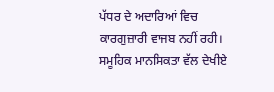ਪੱਧਰ ਦੇ ਅਦਾਰਿਆਂ ਵਿਚ ਕਾਰਗੁਜ਼ਾਰੀ ਵਾਜਬ ਨਹੀਂ ਰਹੀ। ਸਮੂਹਿਕ ਮਾਨਸਿਕਤਾ ਵੱਲ ਦੇਖੀਏ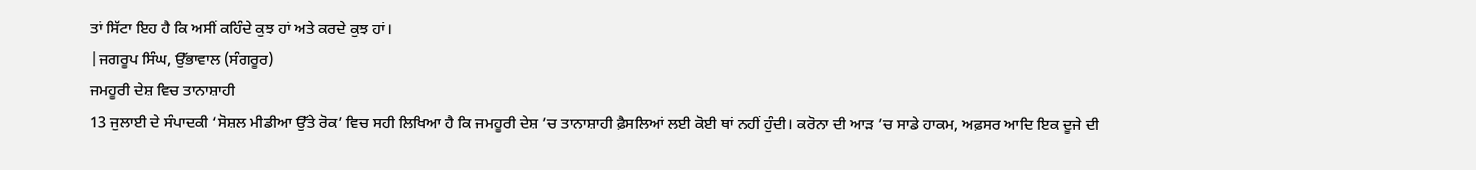ਤਾਂ ਸਿੱਟਾ ਇਹ ਹੈ ਕਿ ਅਸੀਂ ਕਹਿੰਦੇ ਕੁਝ ਹਾਂ ਅਤੇ ਕਰਦੇ ਕੁਝ ਹਾਂ।
|ਜਗਰੂਪ ਸਿੰਘ, ਉੱਭਾਵਾਲ (ਸੰਗਰੂਰ)
ਜਮਹੂਰੀ ਦੇਸ਼ ਵਿਚ ਤਾਨਾਸ਼ਾਹੀ
13 ਜੁਲਾਈ ਦੇ ਸੰਪਾਦਕੀ ‘ਸੋਸ਼ਲ ਮੀਡੀਆ ਉੱਤੇ ਰੋਕ’ ਵਿਚ ਸਹੀ ਲਿਖਿਆ ਹੈ ਕਿ ਜਮਹੂਰੀ ਦੇਸ਼ ’ਚ ਤਾਨਾਸ਼ਾਹੀ ਫ਼ੈਸਲਿਆਂ ਲਈ ਕੋਈ ਥਾਂ ਨਹੀਂ ਹੁੰਦੀ। ਕਰੋਨਾ ਦੀ ਆੜ ’ਚ ਸਾਡੇ ਹਾਕਮ, ਅਫ਼ਸਰ ਆਦਿ ਇਕ ਦੂਜੇ ਦੀ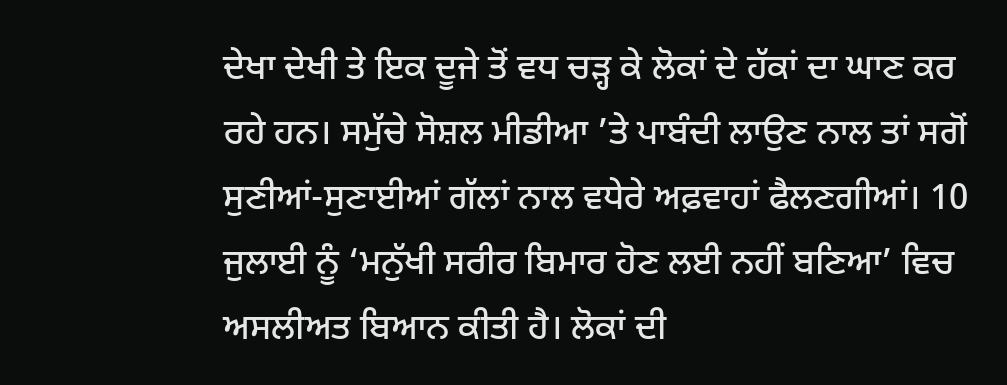ਦੇਖਾ ਦੇਖੀ ਤੇ ਇਕ ਦੂਜੇ ਤੋਂ ਵਧ ਚੜ੍ਹ ਕੇ ਲੋਕਾਂ ਦੇ ਹੱਕਾਂ ਦਾ ਘਾਣ ਕਰ ਰਹੇ ਹਨ। ਸਮੁੱਚੇ ਸੋਸ਼ਲ ਮੀਡੀਆ ’ਤੇ ਪਾਬੰਦੀ ਲਾਉਣ ਨਾਲ ਤਾਂ ਸਗੋਂ ਸੁਣੀਆਂ-ਸੁਣਾਈਆਂ ਗੱਲਾਂ ਨਾਲ ਵਧੇਰੇ ਅਫ਼ਵਾਹਾਂ ਫੈਲਣਗੀਆਂ। 10 ਜੁਲਾਈ ਨੂੰ ‘ਮਨੁੱਖੀ ਸਰੀਰ ਬਿਮਾਰ ਹੋਣ ਲਈ ਨਹੀਂ ਬਣਿਆ’ ਵਿਚ ਅਸਲੀਅਤ ਬਿਆਨ ਕੀਤੀ ਹੈ। ਲੋਕਾਂ ਦੀ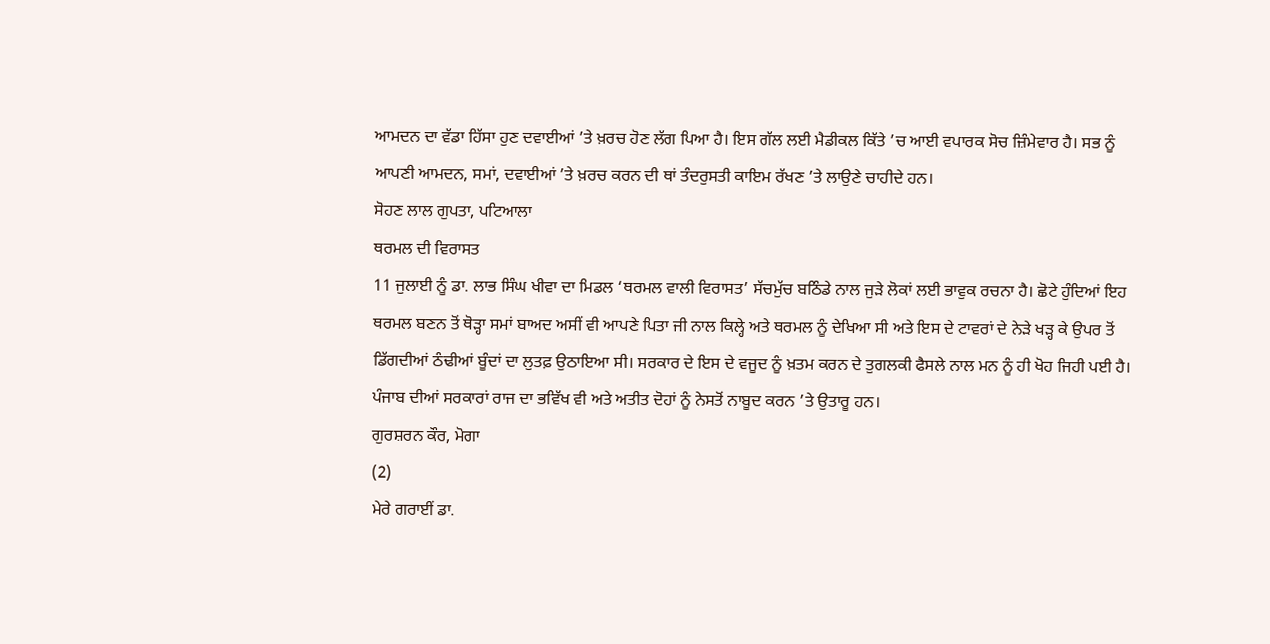ਆਮਦਨ ਦਾ ਵੱਡਾ ਹਿੱਸਾ ਹੁਣ ਦਵਾਈਆਂ ’ਤੇ ਖ਼ਰਚ ਹੋਣ ਲੱਗ ਪਿਆ ਹੈ। ਇਸ ਗੱਲ ਲਈ ਮੈਡੀਕਲ ਕਿੱਤੇ ’ਚ ਆਈ ਵਪਾਰਕ ਸੋਚ ਜ਼ਿੰਮੇਵਾਰ ਹੈ। ਸਭ ਨੂੰ ਆਪਣੀ ਆਮਦਨ, ਸਮਾਂ, ਦਵਾਈਆਂ ’ਤੇ ਖ਼ਰਚ ਕਰਨ ਦੀ ਥਾਂ ਤੰਦਰੁਸਤੀ ਕਾਇਮ ਰੱਖਣ ’ਤੇ ਲਾਉਣੇ ਚਾਹੀਦੇ ਹਨ।
ਸੋਹਣ ਲਾਲ ਗੁਪਤਾ, ਪਟਿਆਲਾ
ਥਰਮਲ ਦੀ ਵਿਰਾਸਤ
11 ਜੁਲਾਈ ਨੂੰ ਡਾ. ਲਾਭ ਸਿੰਘ ਖੀਵਾ ਦਾ ਮਿਡਲ ‘ਥਰਮਲ ਵਾਲੀ ਵਿਰਾਸਤ’ ਸੱਚਮੁੱਚ ਬਠਿੰਡੇ ਨਾਲ ਜੁੜੇ ਲੋਕਾਂ ਲਈ ਭਾਵੁਕ ਰਚਨਾ ਹੈ। ਛੋਟੇ ਹੁੰਦਿਆਂ ਇਹ ਥਰਮਲ ਬਣਨ ਤੋਂ ਥੋੜ੍ਹਾ ਸਮਾਂ ਬਾਅਦ ਅਸੀਂ ਵੀ ਆਪਣੇ ਪਿਤਾ ਜੀ ਨਾਲ ਕਿਲ੍ਹੇ ਅਤੇ ਥਰਮਲ ਨੂੰ ਦੇਖਿਆ ਸੀ ਅਤੇ ਇਸ ਦੇ ਟਾਵਰਾਂ ਦੇ ਨੇੜੇ ਖੜ੍ਹ ਕੇ ਉਪਰ ਤੋਂ ਡਿੱਗਦੀਆਂ ਠੰਢੀਆਂ ਬੂੰਦਾਂ ਦਾ ਲੁਤਫ਼ ਉਠਾਇਆ ਸੀ। ਸਰਕਾਰ ਦੇ ਇਸ ਦੇ ਵਜੂਦ ਨੂੰ ਖ਼ਤਮ ਕਰਨ ਦੇ ਤੁਗਲਕੀ ਫੈਸਲੇ ਨਾਲ ਮਨ ਨੂੰ ਹੀ ਖੋਹ ਜਿਹੀ ਪਈ ਹੈ। ਪੰਜਾਬ ਦੀਆਂ ਸਰਕਾਰਾਂ ਰਾਜ ਦਾ ਭਵਿੱਖ ਵੀ ਅਤੇ ਅਤੀਤ ਦੋਹਾਂ ਨੂੰ ਨੇਸਤੋਂ ਨਾਬੂਦ ਕਰਨ ’ਤੇ ਉਤਾਰੂ ਹਨ।
ਗੁਰਸ਼ਰਨ ਕੌਰ, ਮੋਗਾ
(2)
ਮੇਰੇ ਗਰਾਈਂ ਡਾ.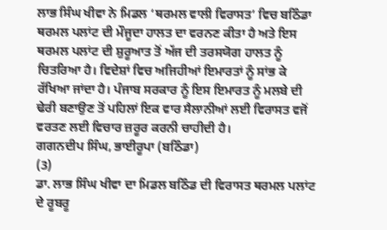ਲਾਭ ਸਿੰਘ ਖੀਵਾ ਨੇ ਮਿਡਲ ‘ਥਰਮਲ ਵਾਲੀ ਵਿਰਾਸਤ’ ਵਿਚ ਬਠਿੰਡਾ ਥਰਮਲ ਪਲਾਂਟ ਦੀ ਮੌਜੂਦਾ ਹਾਲਤ ਦਾ ਵਰਨਣ ਕੀਤਾ ਹੈ ਅਤੇ ਇਸ ਥਰਮਲ ਪਲਾਂਟ ਦੀ ਸ਼ੁਰੂਆਤ ਤੋਂ ਅੱਜ ਦੀ ਤਰਸਯੋਗ ਹਾਲਤ ਨੂੰ ਚਿਤਰਿਆ ਹੈ। ਵਿਦੇਸ਼ਾਂ ਵਿਚ ਅਜਿਹੀਆਂ ਇਮਾਰਤਾਂ ਨੂੰ ਸਾਂਭ ਕੇ ਰੱਖਿਆ ਜਾਂਦਾ ਹੈ। ਪੰਜਾਬ ਸਰਕਾਰ ਨੂੰ ਇਸ ਇਮਾਰਤ ਨੂੰ ਮਲਬੇ ਦੀ ਢੇਰੀ ਬਣਾਉਣ ਤੋਂ ਪਹਿਲਾਂ ਇਕ ਵਾਰ ਸੈਲਾਨੀਆਂ ਲਈ ਵਿਰਾਸਤ ਵਜੋਂ ਵਰਤਣ ਲਈ ਵਿਚਾਰ ਜ਼ਰੂਰ ਕਰਨੀ ਚਾਹੀਦੀ ਹੈ।
ਗਗਨਦੀਪ ਸਿੰਘ, ਭਾਈਰੂਪਾ (ਬਠਿੰਡਾ)
(3)
ਡਾ. ਲਾਭ ਸਿੰਘ ਖੀਵਾ ਦਾ ਮਿਡਲ ਬਠਿੰਡ ਦੀ ਵਿਰਾਸਤ ਥਰਮਲ ਪਲਾਂਟ ਦੇ ਰੂਬਰੂ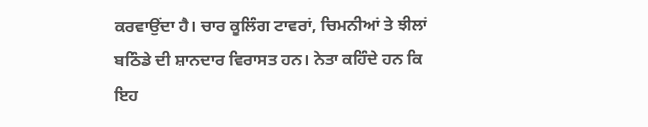ਕਰਵਾਉਂਦਾ ਹੈ। ਚਾਰ ਕੂਲਿੰਗ ਟਾਵਰਾਂ, ਚਿਮਨੀਆਂ ਤੇ ਝੀਲਾਂ ਬਠਿੰਡੇ ਦੀ ਸ਼ਾਨਦਾਰ ਵਿਰਾਸਤ ਹਨ। ਨੇਤਾ ਕਹਿੰਦੇ ਹਨ ਕਿ ਇਹ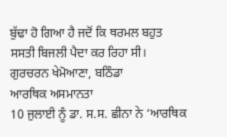ਬੁੱਢਾ ਹੋ ਗਿਆ ਹੈ ਜਦੋਂ ਕਿ ਥਰਮਲ ਬਹੁਤ ਸਸਤੀ ਬਿਜਲੀ ਪੈਦਾ ਕਰ ਰਿਹਾ ਸੀ।
ਗੁਰਚਰਨ ਖੇਮੋਆਣਾ, ਬਠਿੰਡਾ
ਆਰਥਿਕ ਅਸਮਾਨਤਾ
10 ਜੁਲਾਈ ਨੂੰ ਡਾ. ਸ.ਸ. ਛੀਨਾ ਨੇ ‘ਆਰਥਿਕ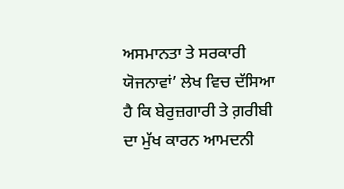ਅਸਮਾਨਤਾ ਤੇ ਸਰਕਾਰੀ ਯੋਜਨਾਵਾਂ’ ਲੇਖ ਵਿਚ ਦੱਸਿਆ ਹੈ ਕਿ ਬੇਰੁਜ਼ਗਾਰੀ ਤੇ ਗ਼ਰੀਬੀ ਦਾ ਮੁੱਖ ਕਾਰਨ ਆਮਦਨੀ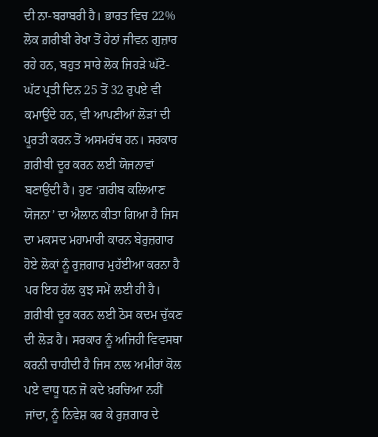ਦੀ ਨਾ-ਬਰਾਬਰੀ ਹੈ। ਭਾਰਤ ਵਿਚ 22% ਲੋਕ ਗ਼ਰੀਬੀ ਰੇਖਾ ਤੋਂ ਹੇਠਾਂ ਜੀਵਨ ਗੁਜ਼ਾਰ ਰਹੇ ਹਨ, ਬਹੁਤ ਸਾਰੇ ਲੋਕ ਜਿਹੜੇ ਘੱਟੋ-ਘੱਟ ਪ੍ਰਤੀ ਦਿਨ 25 ਤੋਂ 32 ਰੁਪਏ ਵੀ ਕਮਾਉਂਦੇ ਹਨ, ਵੀ ਆਪਣੀਆਂ ਲੋੜਾਂ ਦੀ ਪੂਰਤੀ ਕਰਨ ਤੋਂ ਅਸਮਰੱਥ ਹਨ। ਸਰਕਾਰ ਗ਼ਰੀਬੀ ਦੂਰ ਕਰਨ ਲਈ ਯੋਜਨਾਵਾਂ ਬਣਾਉਂਦੀ ਹੈ। ਹੁਣ ‘ਗ਼ਰੀਬ ਕਲਿਆਣ ਯੋਜਨਾ’ ਦਾ ਐਲਾਨ ਕੀਤਾ ਗਿਆ ਹੈ ਜਿਸ ਦਾ ਮਕਸਦ ਮਹਾਮਾਰੀ ਕਾਰਨ ਬੇਰੁਜ਼ਗਾਰ ਹੋਏ ਲੋਕਾਂ ਨੂੰ ਰੁਜ਼ਗਾਰ ਮੁਹੱਈਆ ਕਰਨਾ ਹੈ ਪਰ ਇਹ ਹੱਲ ਕੁਝ ਸਮੇਂ ਲਈ ਹੀ ਹੈ। ਗ਼ਰੀਬੀ ਦੂਰ ਕਰਨ ਲਈ ਠੋਸ ਕਦਮ ਚੁੱਕਣ ਦੀ ਲੋੜ ਹੈ। ਸਰਕਾਰ ਨੂੰ ਅਜਿਹੀ ਵਿਵਸਥਾ ਕਰਨੀ ਚਾਹੀਦੀ ਹੈ ਜਿਸ ਨਾਲ ਅਮੀਰਾਂ ਕੋਲ ਪਏ ਵਾਧੂ ਧਨ ਜੋ ਕਦੇ ਖ਼ਰਚਿਆ ਨਹੀਂ ਜਾਂਦਾ, ਨੂੰ ਨਿਵੇਸ਼ ਕਰ ਕੇ ਰੁਜ਼ਗਾਰ ਦੇ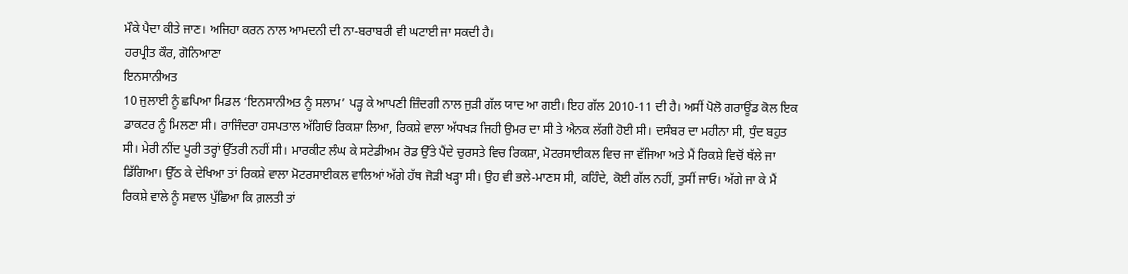ਮੌਕੇ ਪੈਦਾ ਕੀਤੇ ਜਾਣ। ਅਜਿਹਾ ਕਰਨ ਨਾਲ ਆਮਦਨੀ ਦੀ ਨਾ-ਬਰਾਬਰੀ ਵੀ ਘਟਾਈ ਜਾ ਸਕਦੀ ਹੈ।
ਹਰਪ੍ਰੀਤ ਕੌਰ, ਗੋਨਿਆਣਾ
ਇਨਸਾਨੀਅਤ
10 ਜੁਲਾਈ ਨੂੰ ਛਪਿਆ ਮਿਡਲ ‘ਇਨਸਾਨੀਅਤ ਨੂੰ ਸਲਾਮ’ ਪੜ੍ਹ ਕੇ ਆਪਣੀ ਜ਼ਿੰਦਗੀ ਨਾਲ ਜੁੜੀ ਗੱਲ ਯਾਦ ਆ ਗਈ। ਇਹ ਗੱਲ 2010-11 ਦੀ ਹੈ। ਅਸੀਂ ਪੋਲੋ ਗਰਾਊਂਡ ਕੋਲ ਇਕ ਡਾਕਟਰ ਨੂੰ ਮਿਲਣਾ ਸੀ। ਰਾਜਿੰਦਰਾ ਹਸਪਤਾਲ ਅੱਗਿਓਂ ਰਿਕਸ਼ਾ ਲਿਆ, ਰਿਕਸ਼ੇ ਵਾਲਾ ਅੱਧਖੜ ਜਿਹੀ ਉਮਰ ਦਾ ਸੀ ਤੇ ਐਨਕ ਲੱਗੀ ਹੋਈ ਸੀ। ਦਸੰਬਰ ਦਾ ਮਹੀਨਾ ਸੀ, ਧੁੰਦ ਬਹੁਤ ਸੀ। ਮੇਰੀ ਨੀਂਦ ਪੂਰੀ ਤਰ੍ਹਾਂ ਉੱਤਰੀ ਨਹੀਂ ਸੀ। ਮਾਰਕੀਟ ਲੰਘ ਕੇ ਸਟੇਡੀਅਮ ਰੋਡ ਉੱਤੇ ਪੈਂਦੇ ਚੁਰਸਤੇ ਵਿਚ ਰਿਕਸ਼ਾ, ਮੋਟਰਸਾਈਕਲ ਵਿਚ ਜਾ ਵੱਜਿਆ ਅਤੇ ਮੈਂ ਰਿਕਸ਼ੇ ਵਿਚੋਂ ਥੱਲੇ ਜਾ ਡਿੱਗਿਆ। ਉੱਠ ਕੇ ਦੇਖਿਆ ਤਾਂ ਰਿਕਸ਼ੇ ਵਾਲਾ ਮੋਟਰਸਾਈਕਲ ਵਾਲਿਆਂ ਅੱਗੇ ਹੱਥ ਜੋੜੀ ਖੜ੍ਹਾ ਸੀ। ਉਹ ਵੀ ਭਲੇ-ਮਾਣਸ ਸੀ, ਕਹਿੰਦੇ, ਕੋਈ ਗੱਲ ਨਹੀਂ, ਤੁਸੀਂ ਜਾਓ। ਅੱਗੇ ਜਾ ਕੇ ਮੈਂ ਰਿਕਸ਼ੇ ਵਾਲੇ ਨੂੰ ਸਵਾਲ ਪੁੱਛਿਆ ਕਿ ਗ਼ਲਤੀ ਤਾਂ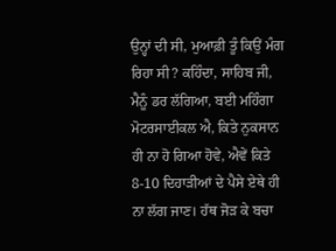ਉਨ੍ਹਾਂ ਦੀ ਸੀ, ਮੁਆਫ਼ੀ ਤੂੰ ਕਿਉਂ ਮੰਗ ਰਿਹਾ ਸੀ? ਕਹਿੰਦਾ, ਸਾਹਿਬ ਜੀ, ਮੈਨੂੰ ਡਰ ਲੱਗਿਆ, ਬਈ ਮਹਿੰਗਾ ਮੋਟਰਸਾਈਕਲ ਐ, ਕਿਤੇ ਨੁਕਸਾਨ ਹੀ ਨਾ ਹੋ ਗਿਆ ਹੋਵੇ, ਐਵੇਂ ਕਿਤੇ 8-10 ਦਿਹਾੜੀਆਂ ਦੇ ਪੈਸੇ ਏਥੇ ਹੀ ਨਾ ਲੱਗ ਜਾਣ। ਹੱਥ ਜੋੜ ਕੇ ਬਚਾ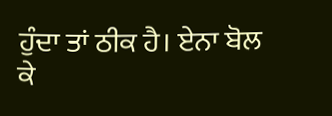ਹੁੰਦਾ ਤਾਂ ਠੀਕ ਹੈ। ਏਨਾ ਬੋਲ ਕੇ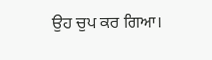ਉਹ ਚੁਪ ਕਰ ਗਿਆ।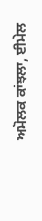ਅਮੋਲਕ ਕਾਂਝਲਾ, ਈਮੇਲ